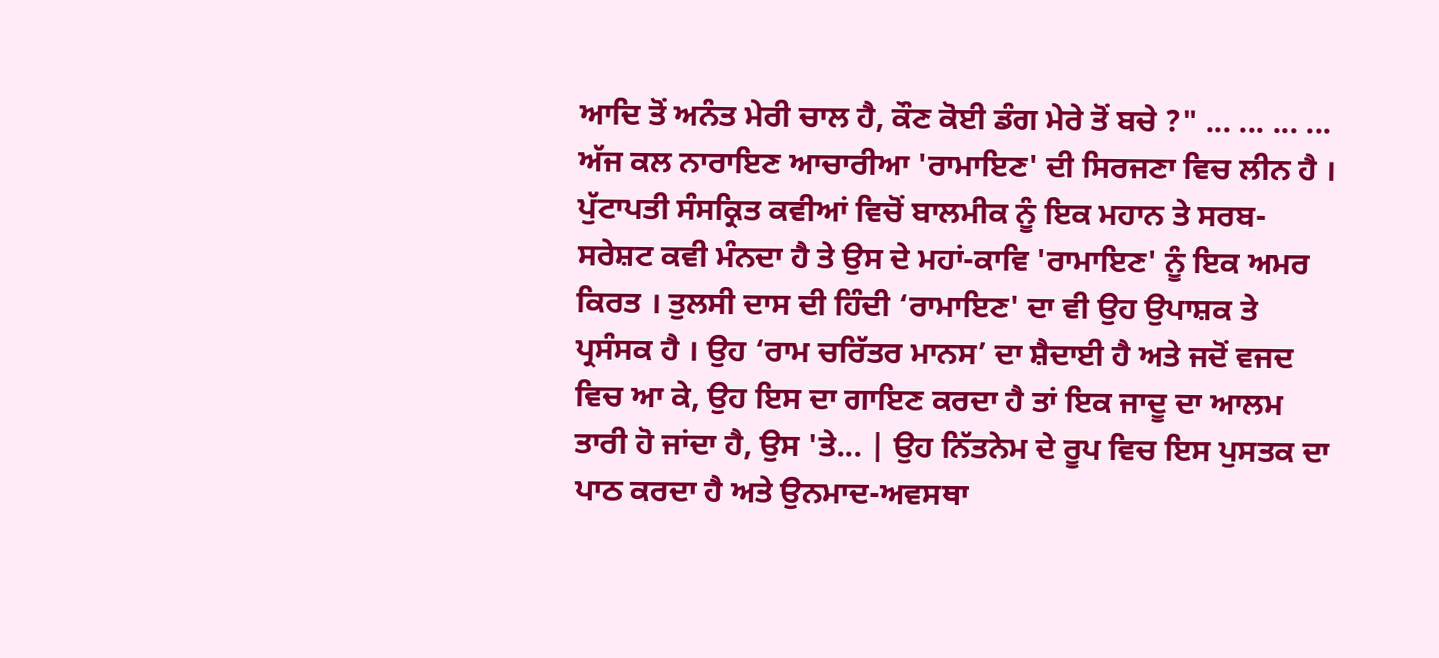ਆਦਿ ਤੋਂ ਅਨੰਤ ਮੇਰੀ ਚਾਲ ਹੈ, ਕੌਣ ਕੋਈ ਡੰਗ ਮੇਰੇ ਤੋਂ ਬਚੇ ?" ... ... ... ... ਅੱਜ ਕਲ ਨਾਰਾਇਣ ਆਚਾਰੀਆ 'ਰਾਮਾਇਣ' ਦੀ ਸਿਰਜਣਾ ਵਿਚ ਲੀਨ ਹੈ । ਪੁੱਟਾਪਤੀ ਸੰਸਕ੍ਰਿਤ ਕਵੀਆਂ ਵਿਚੋਂ ਬਾਲਮੀਕ ਨੂੰ ਇਕ ਮਹਾਨ ਤੇ ਸਰਬ-ਸਰੇਸ਼ਟ ਕਵੀ ਮੰਨਦਾ ਹੈ ਤੇ ਉਸ ਦੇ ਮਹਾਂ-ਕਾਵਿ 'ਰਾਮਾਇਣ' ਨੂੰ ਇਕ ਅਮਰ ਕਿਰਤ । ਤੁਲਸੀ ਦਾਸ ਦੀ ਹਿੰਦੀ ‘ਰਾਮਾਇਣ' ਦਾ ਵੀ ਉਹ ਉਪਾਸ਼ਕ ਤੇ ਪ੍ਰਸੰਸਕ ਹੈ । ਉਹ ‘ਰਾਮ ਚਰਿੱਤਰ ਮਾਨਸ’ ਦਾ ਸ਼ੈਦਾਈ ਹੈ ਅਤੇ ਜਦੋਂ ਵਜਦ ਵਿਚ ਆ ਕੇ, ਉਹ ਇਸ ਦਾ ਗਾਇਣ ਕਰਦਾ ਹੈ ਤਾਂ ਇਕ ਜਾਦੂ ਦਾ ਆਲਮ ਤਾਰੀ ਹੋ ਜਾਂਦਾ ਹੈ, ਉਸ 'ਤੇ... | ਉਹ ਨਿੱਤਨੇਮ ਦੇ ਰੂਪ ਵਿਚ ਇਸ ਪੁਸਤਕ ਦਾ ਪਾਠ ਕਰਦਾ ਹੈ ਅਤੇ ਉਨਮਾਦ-ਅਵਸਥਾ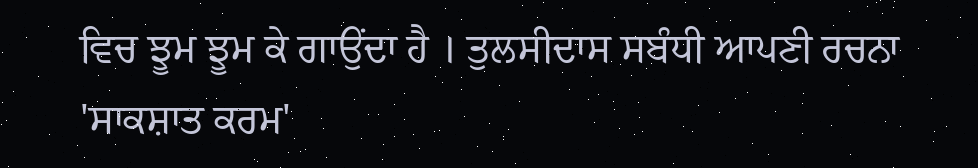ਵਿਚ ਝੂਮ ਝੂਮ ਕੇ ਗਾਉਂਦਾ ਹੈ । ਤੁਲਸੀਦਾਸ ਸਬੰਧੀ ਆਪਣੀ ਰਚਨਾ 'ਸਾਕਸ਼ਾਤ ਕਰਮ'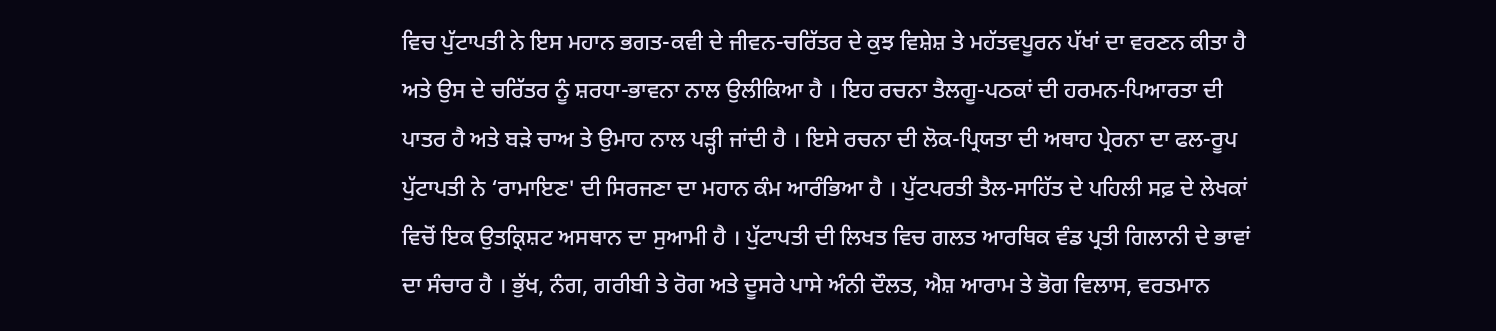ਵਿਚ ਪੁੱਟਾਪਤੀ ਨੇ ਇਸ ਮਹਾਨ ਭਗਤ-ਕਵੀ ਦੇ ਜੀਵਨ-ਚਰਿੱਤਰ ਦੇ ਕੁਝ ਵਿਸ਼ੇਸ਼ ਤੇ ਮਹੱਤਵਪੂਰਨ ਪੱਖਾਂ ਦਾ ਵਰਣਨ ਕੀਤਾ ਹੈ ਅਤੇ ਉਸ ਦੇ ਚਰਿੱਤਰ ਨੂੰ ਸ਼ਰਧਾ-ਭਾਵਨਾ ਨਾਲ ਉਲੀਕਿਆ ਹੈ । ਇਹ ਰਚਨਾ ਤੈਲਗੂ-ਪਠਕਾਂ ਦੀ ਹਰਮਨ-ਪਿਆਰਤਾ ਦੀ ਪਾਤਰ ਹੈ ਅਤੇ ਬੜੇ ਚਾਅ ਤੇ ਉਮਾਹ ਨਾਲ ਪੜ੍ਹੀ ਜਾਂਦੀ ਹੈ । ਇਸੇ ਰਚਨਾ ਦੀ ਲੋਕ-ਪ੍ਰਿਯਤਾ ਦੀ ਅਥਾਹ ਪ੍ਰੇਰਨਾ ਦਾ ਫਲ-ਰੂਪ ਪੁੱਟਾਪਤੀ ਨੇ ‘ਰਾਮਾਇਣ' ਦੀ ਸਿਰਜਣਾ ਦਾ ਮਹਾਨ ਕੰਮ ਆਰੰਭਿਆ ਹੈ । ਪੁੱਟਪਰਤੀ ਤੈਲ-ਸਾਹਿੱਤ ਦੇ ਪਹਿਲੀ ਸਫ਼ ਦੇ ਲੇਖਕਾਂ ਵਿਚੋਂ ਇਕ ਉਤਕ੍ਰਿਸ਼ਟ ਅਸਥਾਨ ਦਾ ਸੁਆਮੀ ਹੈ । ਪੁੱਟਾਪਤੀ ਦੀ ਲਿਖਤ ਵਿਚ ਗਲਤ ਆਰਥਿਕ ਵੰਡ ਪ੍ਰਤੀ ਗਿਲਾਨੀ ਦੇ ਭਾਵਾਂ ਦਾ ਸੰਚਾਰ ਹੈ । ਭੁੱਖ, ਨੰਗ, ਗਰੀਬੀ ਤੇ ਰੋਗ ਅਤੇ ਦੂਸਰੇ ਪਾਸੇ ਅੰਨੀ ਦੌਲਤ, ਐਸ਼ ਆਰਾਮ ਤੇ ਭੋਗ ਵਿਲਾਸ, ਵਰਤਮਾਨ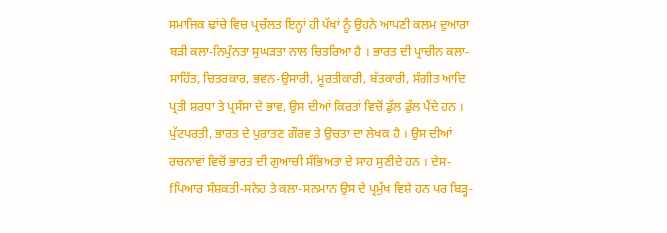ਸਮਾਜਿਕ ਢਾਂਚੇ ਵਿਚ ਪ੍ਰਚੱਲਤ ਇਨ੍ਹਾਂ ਹੀ ਪੱਖਾਂ ਨੂੰ ਉਹਨੇ ਆਪਣੀ ਕਲਮ ਦੁਆਰਾ ਬੜੀ ਕਲਾ-ਨਿਪੁੰਨਤਾ ਸੁਘੜਤਾ ਨਾਲ ਚਿਤਰਿਆ ਹੈ । ਭਾਰਤ ਦੀ ਪ੍ਰਾਚੀਨ ਕਲਾ-ਸਾਹਿੱਤ, ਚਿਤਰਕਾਰ, ਭਵਨ-ਉਸਾਰੀ, ਮੂਰਤੀਕਾਰੀ, ਬੱਤਕਾਰੀ, ਸੰਗੀਤ ਆਦਿ ਪ੍ਰਤੀ ਸ਼ਰਧਾ ਤੇ ਪ੍ਰਸੰਸਾ ਦੇ ਭਾਵ, ਉਸ ਦੀਆਂ ਕਿਰਤਾਂ ਵਿਚੋਂ ਡੁੱਲ ਡੁੱਲ ਪੈਂਦੇ ਹਨ । ਪੁੱਟਪਰਤੀ, ਭਾਰਤ ਦੇ ਪੁਰਾਤਣ ਗੌਰਵ ਤੇ ਉਚਤਾ ਦਾ ਲੇਖਕ ਹੈ । ਉਸ ਦੀਆਂ ਰਚਨਾਵਾਂ ਵਿਚੋਂ ਭਾਰਤ ਦੀ ਗੁਆਚੀ ਸੱਭਿਅਤਾ ਦੇ ਸਾਹ ਸੁਣੀਦੇ ਹਨ । ਦੇਸ-fਪਿਆਰ ਸੰਸ਼ਕਤੀ-ਸਨੇਹ ਤੇ ਕਲਾ-ਸਨਮਾਨ ਉਸ ਦੇ ਪ੍ਰਮੁੱਖ ਵਿਸ਼ੇ ਹਨ ਪਰ ਬਿੜ੍ਹ-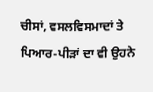ਚੀਸਾਂ, ਵਸਲਵਿਸਮਾਦਾਂ ਤੇ ਪਿਆਰ-ਪੀੜਾਂ ਦਾ ਵੀ ਉਹਨੇ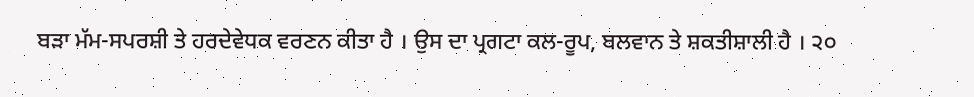ਬੜਾ ਮੱਮ-ਸਪਰਸ਼ੀ ਤੇ ਹਰਦੇਵੇਧਕ ਵਰਣਨ ਕੀਤਾ ਹੈ । ਉਸ ਦਾ ਪ੍ਰਗਟਾ ਕਲ-ਰੂਪ, ਬਲਵਾਨ ਤੇ ਸ਼ਕਤੀਸ਼ਾਲੀ ਹੈ । ੨੦